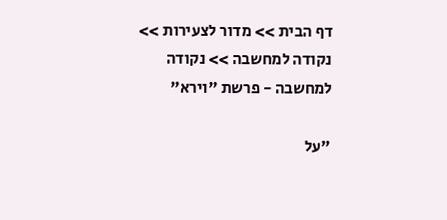דף הבית >> מדור לצעירות >> נקודה למחשבה >> נקודה למחשבה - פרשת "וירא"

"על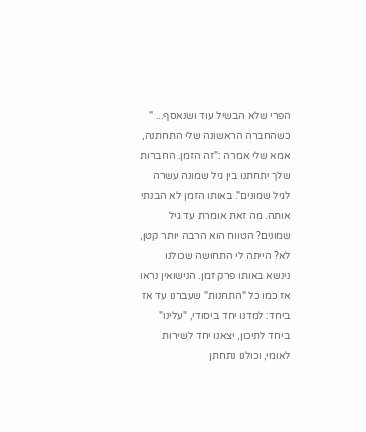הפרי שלא הבשיל עוד ושנאסף... "
כשהחברה הראשונה שלי התחתנה, אמא שלי אמרה :"זה הזמן. החברות שלך יתחתנו בין גיל שמונה עשרה לגיל שמונים". באותו הזמן לא הבנתי אותה. מה זאת אומרת עד גיל שמונים? הטווח הוא הרבה יותר קטן, לא? הייתה לי התחושה שכולנו נינשא באותו פרק זמן. הנישואין נראו אז כמו כל "התחנות" שעברנו עד אז ביחד: למדנו יחד ביסודי, "עלינו" ביחד לתיכון, יצאנו יחד לשירות לאומי, וכולנו נתחתן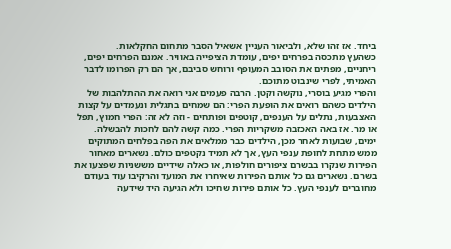ביחד. אז זהו שלא, ולביאור העניין אשאיל הסבר מתחום החקלאות.
כשהעץ מתכסה בפרחים יפים, עומדת הציפייה באוויר. אמנם הפרחים יפים, ריחניים, מפתים את הסובב המעופף ורוחש סביבם, אך הם רק הפרומו לדבר האמיתי, לפרי שינבוט מתוכם.
והפרי מגיע בוסרי, נוקשה וקטן. הרבה פעמים אני רואה את ההתלהבות של הילדים כשהם רואים את הופעת הפרי: הם שמחים בתגלית ונעמדים על קצות האצבעות, נתלים על הענפים, קוטפים ופותחים - וזה לא זה: הפרי חמוץ, תפל או מר. אז באה האכזבה משקריות הפרי. כמה קשה להם לחכות להבשלה.
ימים, שבועות לאחר מכן, הילדים כבר ממלאים את הפה בפלחים המתוקים ממש מתחת לחופת ענפי העץ, אך לא תמיד נקטפים כולם. נשארים מאחור הפירות שנקרו בבשרם ציפורים חולפות, או כאלה שידיים מששניות שפצעו את בשרם. נשארים גם כל אותם הפירות שאיחרו את המועד והרקיבו עוד בעודם מחוברים לענפי העץ. כל אותם פירות שחיכו ולא הגיעה היד שידעה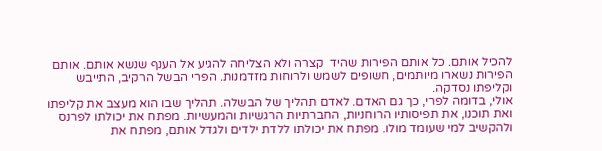להכיל אותם. כל אותם הפירות שהיד  קצרה ולא הצליחה להגיע אל הענף שנשא אותם. אותם הפירות נשארו מיותמים, חשופים לשמש ולרוחות מזדמנות. הפרי הבשל הרקיב, התייבש וקליפתו נסדקה.
אולי, בדומה לפרי, כך גם האדם. לאדם תהליך של הבשלה. תהליך שבו הוא מעצב את קליפתו ואת תוכנו, את תפיסותיו הרוחניות, החברתיות הרגשיות והמעשיות. מפתח את יכולתו לפרנס ולהקשיב למי שעומד מולו. מפתח את יכולתו ללדת ילדים ולגדל אותם, מפתח את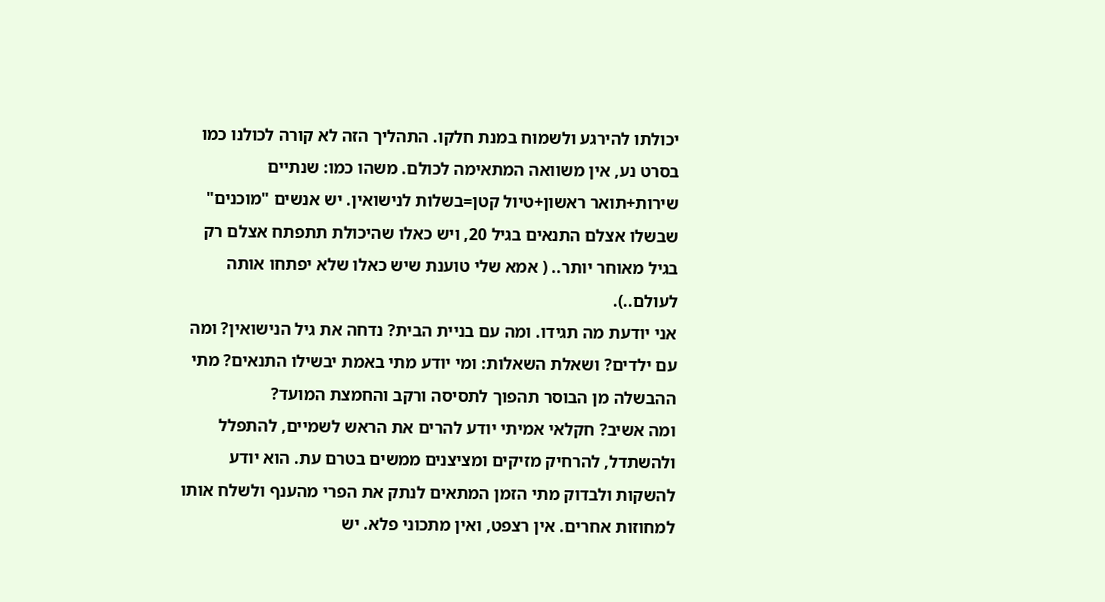יכולתו להירגע ולשמוח במנת חלקו. התהליך הזה לא קורה לכולנו כמו בסרט נע, אין משוואה המתאימה לכולם. משהו כמו: שנתיים שירות+תואר ראשון+טיול קטן=בשלות לנישואין. יש אנשים "מוכנים" שבשלו אצלם התנאים בגיל 20, ויש כאלו שהיכולת תתפתח אצלם רק בגיל מאוחר יותר.. ( אמא שלי טוענת שיש כאלו שלא יפתחו אותה לעולם..).
אני יודעת מה תגידו. ומה עם בניית הבית? נדחה את גיל הנישואין? ומה עם ילדים? ושאלת השאלות: ומי יודע מתי באמת יבשילו התנאים? מתי ההבשלה מן הבוסר תהפוך לתסיסה ורקב והחמצת המועד?
ומה אשיב? חקלאי אמיתי יודע להרים את הראש לשמיים, להתפלל ולהשתדל, להרחיק מזיקים ומציצנים ממשים בטרם עת. הוא יודע להשקות ולבדוק מתי הזמן המתאים לנתק את הפרי מהענף ולשלח אותו למחוזות אחרים. אין רצפט, ואין מתכוני פלא. יש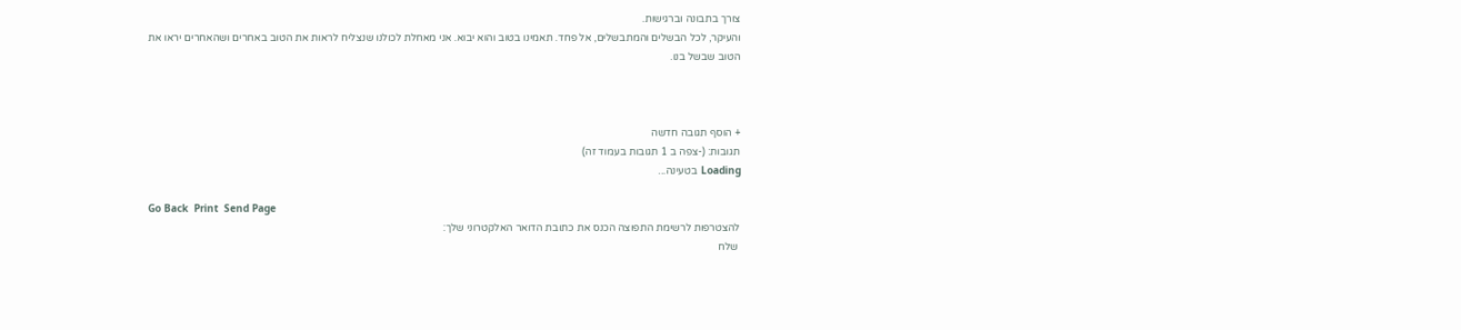צורך בתבונה וברגישות.
והעיקר, לכל הבשלים והמתבשלים, אל פחד. תאמינו בטוב והוא יבוא. אני מאחלת לכולנו שנצליח לראות את הטוב באחרים ושהאחרים יראו את הטוב שבשל בנו.



+ הוסף תגובה חדשה
תגובות: (-צפה ב 1 תגובות בעמוד זה)
Loading בטעינה...

Go Back  Print  Send Page
להצטרפות לרשימת התפוצה הכנס את כתובת הדואר האלקטרוני שלך:
 שלח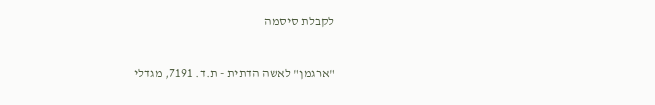לקבלת סיסמה


"ארגמן" לאשה הדתית - ת.ד. 7191, מגדלי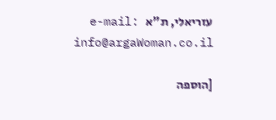עזריאלי, ת"א   e-mail: info@argaWoman.co.il

[הוספה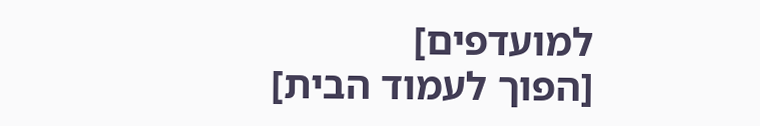למועדפים]                                                                                         [הפוך לעמוד הבית]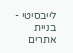לייבסיטי - בניית אתרים